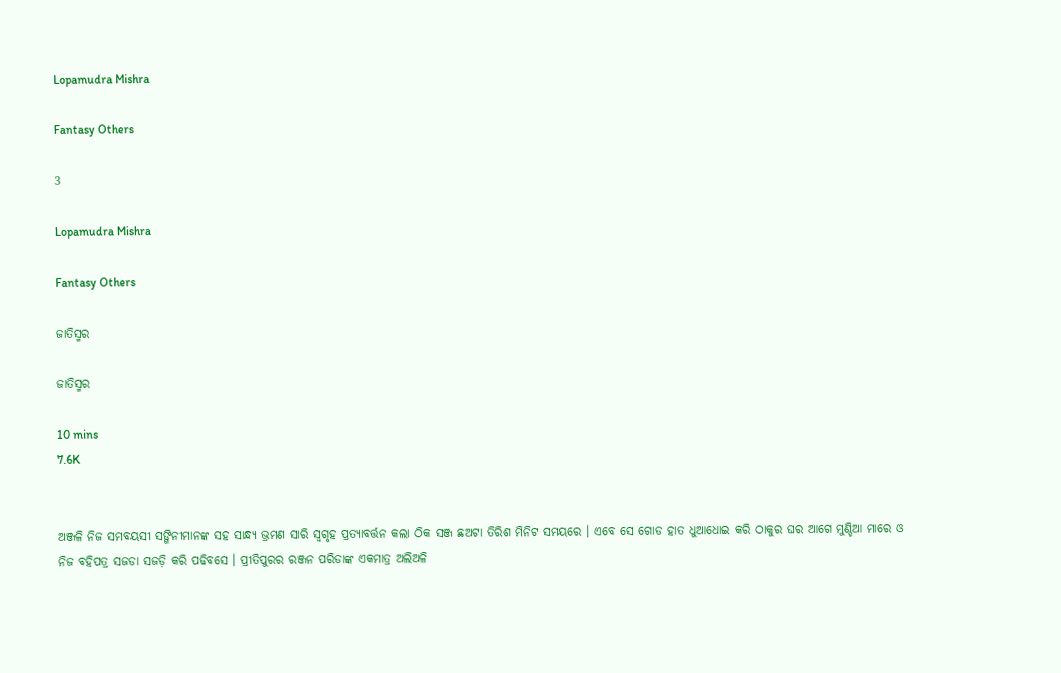Lopamudra Mishra

Fantasy Others

3

Lopamudra Mishra

Fantasy Others

ଜାତିସ୍ମର

ଜାତିସ୍ମର

10 mins
7.6K


ଅଞ୍ଜଳି ନିଜ ସମବୟସୀ ସଙ୍ଗିନୀମାନଙ୍କ ସହ ସାନ୍ଧ୍ୟ ଭ୍ରମଣ ସାରି ସ୍ଵଗୃହ ପ୍ରତ୍ୟାବର୍ତ୍ତନ କଲା ଠିକ ସଞ୍ଜ ଛଅଟା ତିରିଶ ମିନିଟ ସମୟରେ । ଏବେ ସେ ଗୋଡ ହାତ ଧୁଆଧୋଇ କରି ଠାକୁର ଘର ଆଗେ ମୁଣ୍ଡିଆ ମାରେ ଓ ନିଜ ବହିପତ୍ର ସଜଡା ସଜଡ଼ି କରି ପଢିବସେ । ପ୍ରୀତିପୁରର ରଞ୍ଜନ ପରିଡାଙ୍କ ଏକମାତ୍ର ଅଲିଅଳି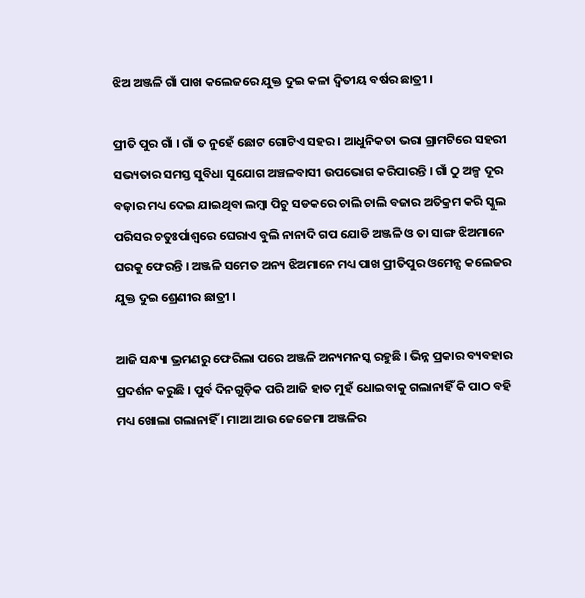ଝିଅ ଅଞ୍ଜଳି ଗାଁ ପାଖ କଲେଜରେ ଯୁକ୍ତ ଦୁଇ କଳା ଦ୍ଵିତୀୟ ବର୍ଷର ଛାତ୍ରୀ ।

ପ୍ରୀତି ପୁର ଗାଁ । ଗାଁ ତ ନୁହେଁ ଛୋଟ ଗୋଟିଏ ସହର । ଆଧୁନିକତା ଭରା ଗ୍ରାମଟିରେ ସହରୀ ସଭ୍ୟତାର ସମସ୍ତ ସୁବିଧା ସୁଯୋଗ ଅଞ୍ଚଳବାସୀ ଉପଭୋଗ କରିପାରନ୍ତି । ଗାଁ ଠୁ ଅଳ୍ପ ଦୂର ବଜ଼ାର ମଧ୍ୟ ଦେଇ ଯାଇଥିବା ଲମ୍ବା ପିଚୁ ସଡକରେ ଚାଲି ଚାଲି ବଜାର ଅତିକ୍ରମ କରି ସ୍କୁଲ ପରିସର ଚତୁଃର୍ପାଶ୍ୱରେ ଘେରାଏ ବୁଲି ନାନାଦି ଗପ ଯୋଡି ଅଞ୍ଜଳି ଓ ତା ସାଙ୍ଗ ଝିଅମାନେ ଘରକୁ ଫେରନ୍ତି । ଅଞ୍ଜଳି ସମେତ ଅନ୍ୟ ଝିଅମାନେ ମଧ୍ୟ ପାଖ ପ୍ରୀତିପୁର ଓମେନ୍ସ କଲେଜର ଯୁକ୍ତ ଦୁଇ ଶ୍ରେଣୀର ଛାତ୍ରୀ ।

ଆଜି ସନ୍ଧ୍ୟା ଭ୍ରମଣରୁ ଫେରିଲା ପରେ ଅଞ୍ଜଳି ଅନ୍ୟମନସ୍କ ରହୁଛି । ଭିନ୍ନ ପ୍ରକାର ବ୍ୟବହାର ପ୍ରଦର୍ଶନ କରୁଛି । ପୁର୍ବ ଦିନଗୁଡ଼ିକ ପରି ଆଜି ହାତ ମୁହଁ ଧୋଇବାକୁ ଗଲାନାହିଁ କି ପାଠ ବହି ମଧ୍ୟ ଖୋଲା ଗଲାନାହିଁ । ମାଆ ଆଉ ଜେଜେମା ଅଞ୍ଜଳିର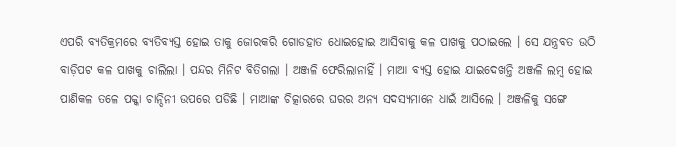ଏପରି ବ୍ୟତିକ୍ରମରେ ବ୍ୟତିବ୍ୟସ୍ତ ହୋଇ ତାକୁ ଜୋରକରି ଗୋଡହାତ ଧୋଇହୋଇ ଆସିବାକୁ କଳ ପାଖକୁ ପଠାଇଲେ । ସେ ଯନ୍ତ୍ରବତ ଉଠି ବାଡ଼ିପଟ କଳ ପାଖକୁ ଚାଲିଲା । ପନ୍ଦର ମିନିଟ ବିତିଗଲା । ଅଞ୍ଜଳି ଫେରିଲାନାହିଁ । ମାଆ ବ୍ୟସ୍ତ ହୋଇ ଯାଇଦେଖନ୍ତି ଅଞ୍ଜଳି ଲମ୍ବ ହୋଇ ପାଣିକଳ ତଳେ ପକ୍କା ଚାନ୍ଦିନୀ ଉପରେ ପଡିଛି । ମାଆଙ୍କ ଚିତ୍କାରରେ ଘରର ଅନ୍ୟ ସଦସ୍ୟମାନେ ଧାଇଁ ଆସିଲେ । ଅଞ୍ଜଳିକୁ ସଙ୍ଗେ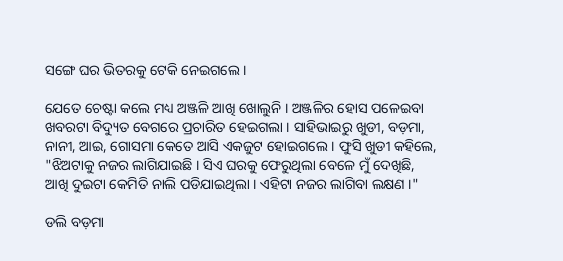ସଙ୍ଗେ ଘର ଭିତରକୁ ଟେକି ନେଇଗଲେ ।

ଯେତେ ଚେଷ୍ଟା କଲେ ମଧ୍ୟ ଅଞ୍ଜଳି ଆଖି ଖୋଲୁନି । ଅଞ୍ଜଳିର ହୋସ ପଳେଇବା ଖବରଟା ବିଦ୍ୟୁତ ବେଗରେ ପ୍ରଚାରିତ ହେଇଗଲା । ସାହିଭାଇରୁ ଖୁଡୀ, ବଡ଼ମା, ନାନୀ, ଆଇ, ଗୋସମା କେତେ ଆସି ଏକଜୁଟ ହୋଇଗଲେ । ଫୁସି ଖୁଡୀ କହିଲେ, "ଝିଅଟାକୁ ନଜର ଲାଗିଯାଇଛି । ସିଏ ଘରକୁ ଫେରୁଥିଲା ବେଳେ ମୁଁ ଦେଖିଛି, ଆଖି ଦୁଇଟା କେମିତି ନାଲି ପଡିଯାଇଥିଲା । ଏହିଟା ନଜର ଲାଗିବା ଲକ୍ଷଣ ।"

ଡଲି ବଡ଼ମା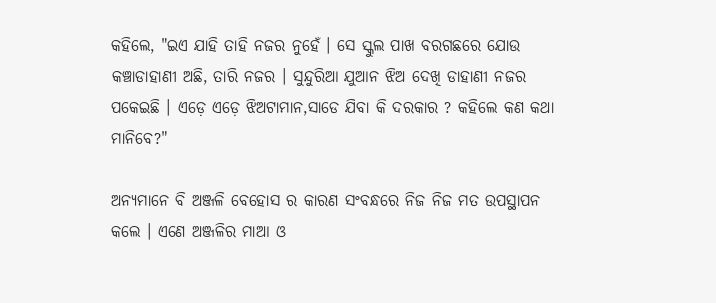କହିଲେ, "ଇଏ ଯାହି ତାହି ନଜର ନୁହେଁ । ସେ ସ୍କୁଲ ପାଖ ବରଗଛରେ ଯୋଉ କଞ୍ଚାଡାହାଣୀ ଅଛି, ତାରି ନଜର । ସୁନ୍ଦୁରିଆ ଯୁଆନ ଝିଅ ଦେଖି ଡାହାଣୀ ନଜର ପକେଇଛି । ଏଡ଼େ ଏଡ଼େ ଝିଅଟାମାନ,ସାଡେ ଯିବା କି ଦରକାର ? କହିଲେ କଣ କଥା ମାନିବେ?"

ଅନ୍ୟମାନେ ବି ଅଞ୍ଜଳି ବେହୋସ ର କାରଣ ସଂବନ୍ଧରେ ନିଜ ନିଜ ମତ ଉପସ୍ଥାପନ କଲେ । ଏଣେ ଅଞ୍ଜଳିର ମାଆ ଓ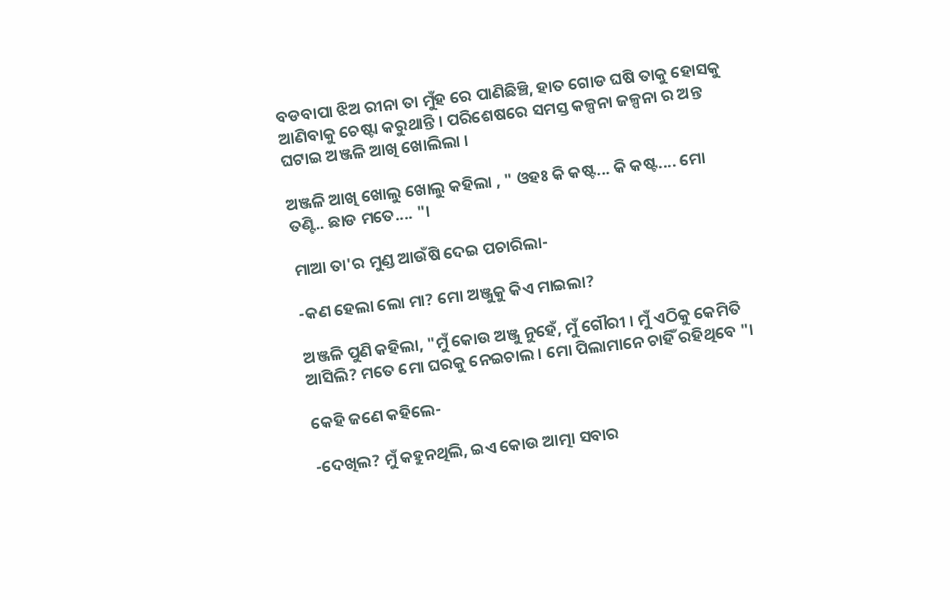ବଡବାପା ଝିଅ ରୀନା ତା ମୁଁହ ରେ ପାଣିଛିଞ୍ଚି, ହାତ ଗୋଡ ଘଷି ତାକୁ ହୋସକୁ ଆଣିବାକୁ ଚେଷ୍ଟା କରୁଥାନ୍ତି । ପରିଶେଷରେ ସମସ୍ତ କଳ୍ପନା ଜଳ୍ପନା ର ଅନ୍ତ ଘଟାଇ ଅଞ୍ଜଳି ଆଖି ଖୋଲିଲା ।

ଅଞ୍ଜଳି ଆଖି ଖୋଲୁ ଖୋଲୁ କହିଲା , " ଓହଃ କି କଷ୍ଟ... କି କଷ୍ଟ.... ମୋ ତଣ୍ଟି.. ଛାଡ ମତେ.... "।

ମାଆ ତା'ର ମୁଣ୍ଡ ଆଉଁଷି ଦେଇ ପଚାରିଲା-

-କଣ ହେଲା ଲୋ ମା? ମୋ ଅଞ୍ଜୁକୁ କିଏ ମାଇଲା?

ଅଞ୍ଜଳି ପୁଣି କହିଲା, "ମୁଁ କୋଉ ଅଞ୍ଜୁ ନୁହେଁ, ମୁଁ ଗୌରୀ । ମୁଁ ଏଠିକୁ କେମିତି ଆସିଲି? ମତେ ମୋ ଘରକୁ ନେଇଚାଲ । ମୋ ପିଲାମାନେ ଚାହିଁ ରହିଥିବେ "।

କେହି ଜଣେ କହିଲେ-

-ଦେଖିଲ? ମୁଁ କହୁନଥିଲି, ଇଏ କୋଉ ଆତ୍ମା ସବାର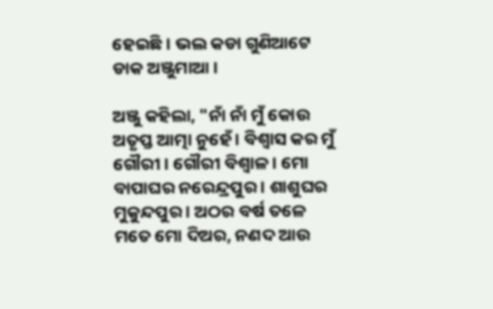ହେଇଛି । ଭଲ କଡା ଗୁଣିଆଟେ ଡାକ ଅଞ୍ଜୁମାଆ ।

ଅଞ୍ଜୁ କହିଲା, "ନାଁ ନାଁ ମୁଁ କୋଉ ଅତୃପ୍ତ ଆତ୍ମା ନୁହେଁ । ବିଶ୍ୱାସ କର ମୁଁ ଗୌରୀ । ଗୌରୀ ବିଶ୍ୱାଳ । ମୋ ବାପାଘର ନରେନ୍ଦ୍ରପୁର । ଶାଶୁଘର ମୁକୁନ୍ଦପୁର । ଅଠର ବର୍ଷ ତଳେ ମତେ ମୋ ଦିଅର, ନଣଦ ଆଉ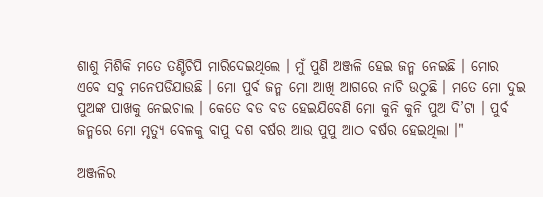ଶାଶୁ ମିଶିକି ମତେ ତଣ୍ଟିଚିପି ମାରିଦେଇଥିଲେ । ମୁଁ ପୁଣି ଅଞ୍ଜଳି ହେଇ ଜନ୍ମ ନେଇଛି । ମୋର ଏବେ ସବୁ ମନେପଡିଯାଉଛି । ମୋ ପୁର୍ବ ଜନ୍ମ ମୋ ଆଖି ଆଗରେ ନାଚି ଉଠୁଛି । ମତେ ମୋ ଦୁଇ ପୁଅଙ୍କ ପାଖକୁ ନେଇଚାଲ । କେତେ ବଡ ବଡ ହେଇଯିବେଣି ମୋ କୁନି କୁନି ପୁଅ ଦି’ଟା । ପୁର୍ବ ଜନ୍ମରେ ମୋ ମୃତ୍ୟୁ ବେଳକୁ ବାପୁ ଦଶ ବର୍ଷର ଆଉ ପୁପୁ ଆଠ ବର୍ଷର ହେଇଥିଲା ।"

ଅଞ୍ଜଳିର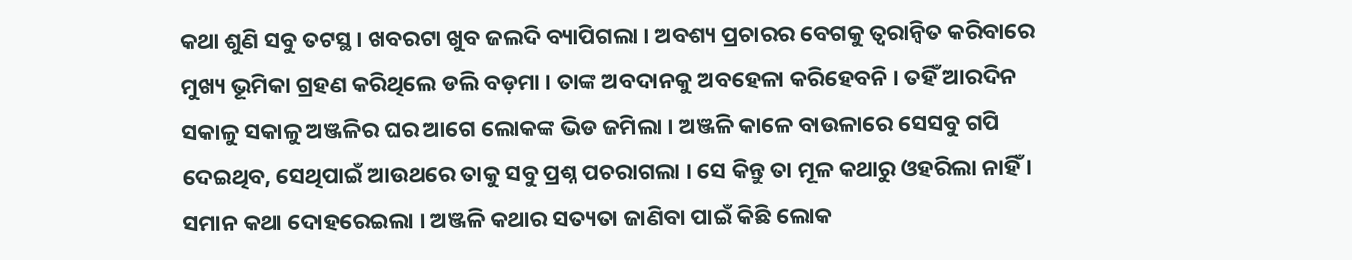କଥା ଶୁଣି ସବୁ ତଟସ୍ଥ । ଖବରଟା ଖୁବ ଜଲଦି ବ୍ୟାପିଗଲା । ଅବଶ୍ୟ ପ୍ରଚାରର ବେଗକୁ ତ୍ୱରାନ୍ୱିତ କରିବାରେ ମୁଖ୍ୟ ଭୂମିକା ଗ୍ରହଣ କରିଥିଲେ ଡଲି ବଡ଼ମା । ତାଙ୍କ ଅବଦାନକୁ ଅବହେଳା କରିହେବନି । ତହିଁ ଆରଦିନ ସକାଳୁ ସକାଳୁ ଅଞ୍ଜଳିର ଘର ଆଗେ ଲୋକଙ୍କ ଭିଡ ଜମିଲା । ଅଞ୍ଜଳି କାଳେ ବାଉଳାରେ ସେସବୁ ଗପି ଦେଇଥିବ, ସେଥିପାଇଁ ଆଉଥରେ ତାକୁ ସବୁ ପ୍ରଶ୍ନ ପଚରାଗଲା । ସେ କିନ୍ତୁ ତା ମୂଳ କଥାରୁ ଓହରିଲା ନାହିଁ । ସମାନ କଥା ଦୋହରେଇଲା । ଅଞ୍ଜଳି କଥାର ସତ୍ୟତା ଜାଣିବା ପାଇଁ କିଛି ଲୋକ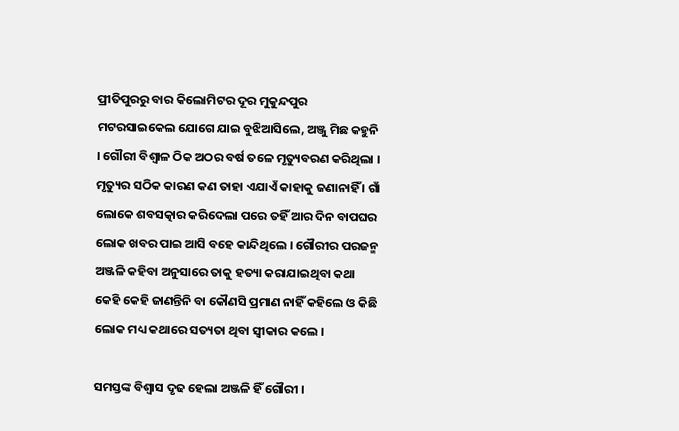ପ୍ରୀତିପୁରରୁ ବାର କିଲୋମିଟର ଦୂର ମୁକୁନ୍ଦପୁର ମଟରସାଇକେଲ ଯୋଗେ ଯାଇ ବୁଝିଆସିଲେ, ଅଞ୍ଜୁ ମିଛ କହୁନି । ଗୌରୀ ବିଶ୍ୱାଳ ଠିକ ଅଠର ବର୍ଷ ତଳେ ମୃତ୍ୟୁବରଣ କରିଥିଲା । ମୃତ୍ୟୁର ସଠିକ କାରଣ କଣ ତାହା ଏଯାଏଁ କାହାକୁ ଜଣାନାହିଁ । ଗାଁ ଲୋକେ ଶବସତ୍କାର କରିଦେଲା ପରେ ତହିଁ ଆର ଦିନ ବାପଘର ଲୋକ ଖବର ପାଇ ଆସି ବହେ କାନ୍ଦିଥିଲେ । ଗୌରୀର ପରଜନ୍ମ ଅଞ୍ଜଳି କହିବା ଅନୁସାରେ ତାକୁ ହତ୍ୟା କରାଯାଇଥିବା କଥା କେହି କେହି ଜାଣନ୍ତିନି ବା କୌଣସି ପ୍ରମାଣ ନାହିଁ କହିଲେ ଓ କିଛି ଲୋକ ମଧ୍ୟ କଥାରେ ସତ୍ୟତା ଥିବା ସ୍ୱୀକାର କଲେ ।

ସମସ୍ତଙ୍କ ବିଶ୍ୱାସ ଦୃଢ ହେଲା ଅଞ୍ଜଳି ହିଁ ଗୌରୀ ।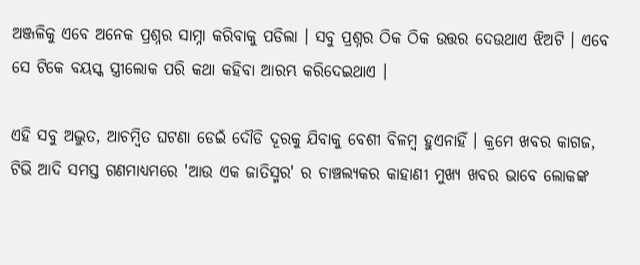ଅଞ୍ଜଳିକୁ ଏବେ ଅନେକ ପ୍ରଶ୍ନର ସାମ୍ନା କରିବାକୁ ପଡିଲା । ସବୁ ପ୍ରଶ୍ନର ଠିକ ଠିକ ଉତ୍ତର ଦେଉଥାଏ ଝିଅଟି । ଏବେ ସେ ଟିକେ ବୟସ୍କ ସ୍ତ୍ରୀଲୋକ ପରି କଥା କହିବା ଆରମ୍ଭ କରିଦେଇଥାଏ ।

ଏହି ସବୁ ଅଦ୍ଭୁତ, ଆଚମ୍ବିତ ଘଟଣା ଡେଇଁ ଦୌଡି ଦୂରକୁ ଯିବାକୁ ବେଶୀ ବିଳମ୍ବ ହୁଏନାହିଁ । କ୍ରମେ ଖବର କାଗଜ, ଟିଭି ଆଦି ସମସ୍ତ ଗଣମାଧ୍ୟମରେ 'ଆଉ ଏକ ଜାତିସ୍ମର' ର ଚାଞ୍ଚଲ୍ୟକର କାହାଣୀ ମୁଖ୍ୟ ଖବର ଭାବେ ଲୋକଙ୍କ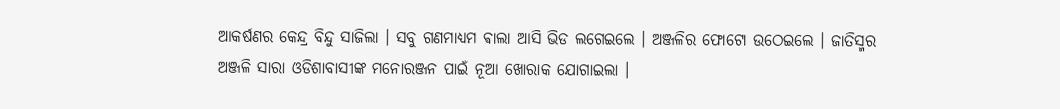ଆକର୍ଷଣର କେନ୍ଦ୍ର ବିନ୍ଦୁ ସାଜିଲା । ସବୁ ଗଣମାଧ୍ୟମ ଵାଲା ଆସି ଭିଡ ଲଗେଇଲେ । ଅଞ୍ଜଳିର ଫୋଟୋ ଉଠେଇଲେ । ଜାତିସ୍ମର ଅଞ୍ଜଳି ସାରା ଓଡିଶାବାସୀଙ୍କ ମନୋରଞ୍ଜନ ପାଇଁ ନୂଆ ଖୋରାକ ଯୋଗାଇଲା ।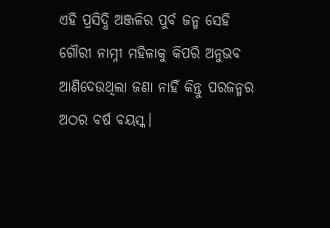ଏହି ପ୍ରସିଦ୍ଧି ଅଞ୍ଜଳିର ପୁର୍ବ ଜନ୍ମ ସେହି ଗୌରୀ ନାମ୍ନୀ ମହିଳାକୁ କିପରି ଅନୁଭବ ଆଣିଦେଉଥିଲା ଜଣା ନାହିଁ କିନ୍ତୁ ପରଜନ୍ମର ଅଠର ବର୍ଷ ବୟସ୍କ।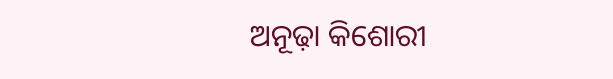ଅନୂଢ଼ା କିଶୋରୀ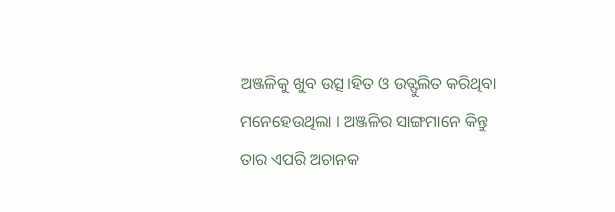ଅଞ୍ଜଳିକୁ ଖୁବ ଉତ୍ସ।ହିତ ଓ ଉତ୍ଫୁଲିତ କରିଥିବା ମନେହେଉଥିଲା । ଅଞ୍ଜଳିର ସାଙ୍ଗମାନେ କିନ୍ତୁ ତାର ଏପରି ଅଚାନକ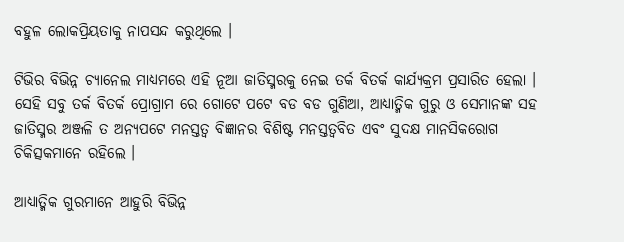ବହୁଳ ଲୋକପ୍ରିୟତାକୁ ନାପସନ୍ଦ କରୁଥିଲେ ।

ଟିଭିର ବିଭିନ୍ନ ଚ୍ୟାନେଲ ମାଧ୍ୟମରେ ଏହି ନୂଆ ଜାତିସ୍ମରକୁ ନେଇ ତର୍କ ବିତର୍କ କାର୍ଯ୍ୟକ୍ରମ ପ୍ରସାରିତ ହେଲା । ସେହି ସବୁ ତର୍କ ବିତର୍କ ପ୍ରୋଗ୍ରାମ ରେ ଗୋଟେ ପଟେ ବଡ ବଡ ଗୁଣିଆ, ଆଧ୍ୟାତ୍ମିକ ଗୁରୁ ଓ ସେମାନଙ୍କ ସହ ଜାତିସ୍ମର ଅଞ୍ଜଳି ତ ଅନ୍ୟପଟେ ମନସ୍ତତ୍ୱ ବିଜ୍ଞାନର ବିଶିଷ୍ଟ ମନସ୍ତତ୍ୱବିତ ଏବଂ ସୁଦକ୍ଷ ମାନସିକରୋଗ ଚିକିତ୍ସକମାନେ ରହିଲେ ।

ଆଧ୍ୟାତ୍ମିକ ଗୁରମାନେ ଆହୁରି ବିଭିନ୍ନ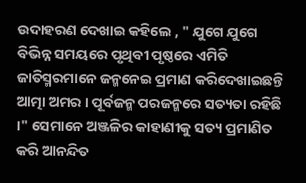ଉଦାହରଣ ଦେଖାଇ କହିଲେ , " ଯୁଗେ ଯୁଗେ ବିଭିନ୍ନ ସମୟରେ ପୃଥିବୀ ପୃଷ୍ଠରେ ଏମିତି ଜାତିସ୍ମରମାନେ ଜନ୍ମନେଇ ପ୍ରମାଣ କରିଦେଖାଇଛନ୍ତି ଆତ୍ମା ଅମର । ପୂର୍ବଜନ୍ମ ପରଜନ୍ମରେ ସତ୍ୟତା ରହିଛି ।" ସେମାନେ ଅଞ୍ଜଳିର କାହାଣୀକୁ ସତ୍ୟ ପ୍ରମାଣିତ କରି ଆନନ୍ଦିତ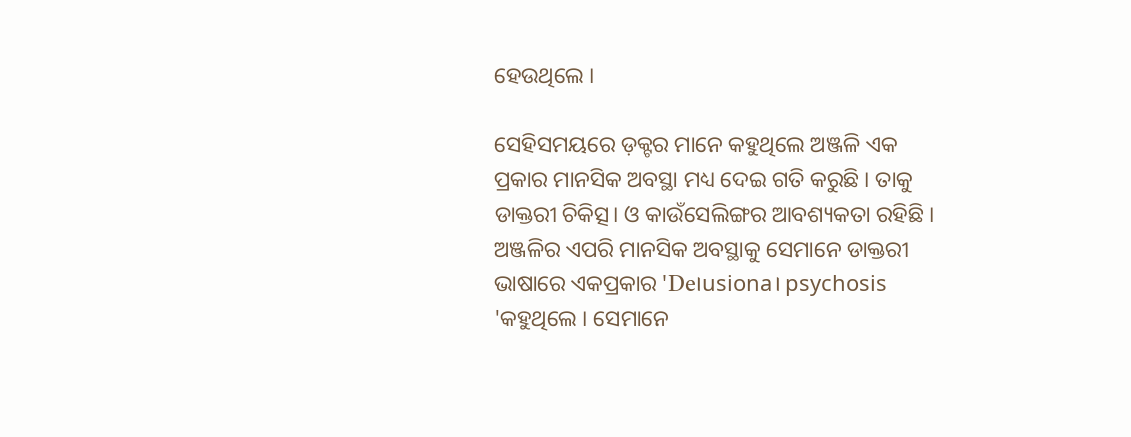ହେଉଥିଲେ ।

ସେହିସମୟରେ ଡ଼କ୍ଟର ମାନେ କହୁଥିଲେ ଅଞ୍ଜଳି ଏକ ପ୍ରକାର ମାନସିକ ଅବସ୍ଥା ମଧ୍ୟ ଦେଇ ଗତି କରୁଛି । ତାକୁ ଡାକ୍ତରୀ ଚିକିତ୍ସ। ଓ କାଉଁସେଲିଙ୍ଗର ଆବଶ୍ୟକତା ରହିଛି । ଅଞ୍ଜଳିର ଏପରି ମାନସିକ ଅବସ୍ଥାକୁ ସେମାନେ ଡାକ୍ତରୀ ଭାଷାରେ ଏକପ୍ରକାର 'De।usiona। psychosis 'କହୁଥିଲେ । ସେମାନେ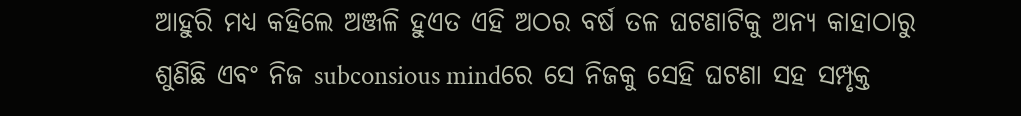ଆହୁରି ମଧ୍ୟ କହିଲେ ଅଞ୍ଜଳି ହୁଏତ ଏହି ଅଠର ବର୍ଷ ତଳ ଘଟଣାଟିକୁ ଅନ୍ୟ କାହାଠାରୁ ଶୁଣିଛି ଏବଂ ନିଜ subconsious mindରେ ସେ ନିଜକୁ ସେହି ଘଟଣା ସହ ସମ୍ପୃକ୍ତ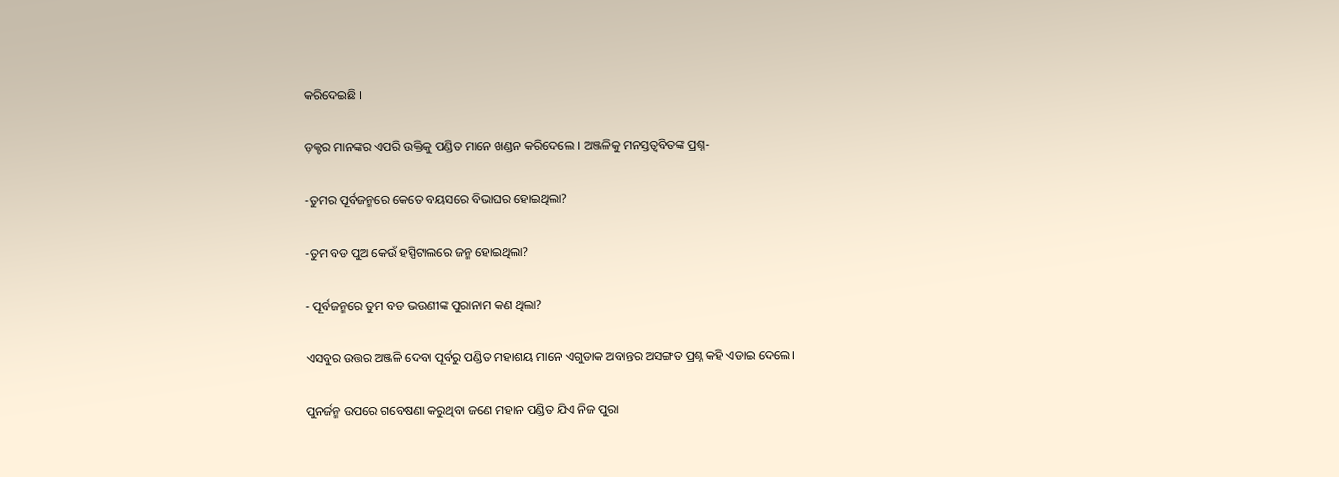କରିଦେଇଛି ।

ଡ଼କ୍ଟର ମାନଙ୍କର ଏପରି ଉକ୍ତିକୁ ପଣ୍ଡିତ ମାନେ ଖଣ୍ଡନ କରିଦେଲେ । ଅଞ୍ଜଳିକୁ ମନସ୍ତତ୍ୱବିତଙ୍କ ପ୍ରଶ୍ନ-

-ତୁମର ପୂର୍ବଜନ୍ମରେ କେତେ ବୟସରେ ବିଭାଘର ହୋଇଥିଲା?

-ତୁମ ବଡ ପୁଅ କେଉଁ ହସ୍ପିଟାଲରେ ଜନ୍ମ ହୋଇଥିଲା?

- ପୂର୍ବଜନ୍ମରେ ତୁମ ବଡ ଭଉଣୀଙ୍କ ପୁରାନାମ କଣ ଥିଲା?

ଏସବୁର ଉତ୍ତର ଅଞ୍ଜଳି ଦେବା ପୂର୍ବରୁ ପଣ୍ଡିତ ମହାଶୟ ମାନେ ଏଗୁଡାକ ଅବାନ୍ତର ଅସଙ୍ଗତ ପ୍ରଶ୍ନ କହି ଏଡାଇ ଦେଲେ।

ପୁନର୍ଜନ୍ମ ଉପରେ ଗବେଷଣା କରୁଥିବା ଜଣେ ମହାନ ପଣ୍ଡିତ ଯିଏ ନିଜ ପୁରା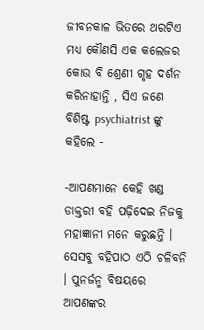ଜୀବନକାଳ ଭିତରେ ଥରଟିଏ ମଧ୍ୟ କୌଣସି ଏକ କଲେଜର କୋଉ ବି ଶ୍ରେଣୀ ଗୃହ ଦର୍ଶନ କରିନାହାନ୍ତି , ସିଏ ଜଣେ ବିଶିଷ୍ଟ psychiatrist ଙ୍କୁ କହିଲେ -

-ଆପଣମାନେ କେହି ଖଣ୍ଡ ଡାକ୍ତରୀ ବହି ପଢ଼ିଦେଇ ନିଜକୁ ମହାଜ୍ଞାନୀ ମନେ କରୁଛନ୍ତି । ସେସବୁ ବହିପାଠ ଏଠି ଚଳିବନି । ପୁନର୍ଜନ୍ମ ବିଷୟରେ ଆପଣଙ୍କର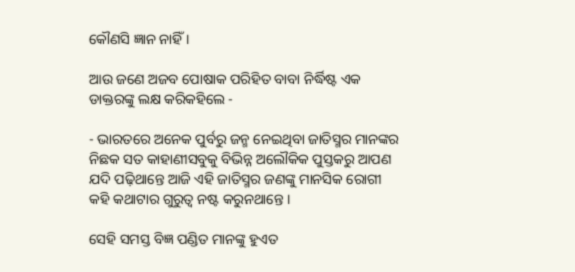କୌଣସି ଜ୍ଞାନ ନାହିଁ ।

ଆଉ ଜଣେ ଅଜବ ପୋଷାକ ପରିହିତ ବାବା ନିର୍ଦ୍ଧିଷ୍ଟ ଏକ ଡାକ୍ତରଙ୍କୁ ଲକ୍ଷ କରିକହିଲେ -

- ଭାରତରେ ଅନେକ ପୁର୍ବରୁ ଜନ୍ମ ନେଇଥିବା ଜାତିସ୍ମର ମାନଙ୍କର ନିଛକ ସତ କାହାଣୀସବୁକୁ ବିଭିନ୍ନ ଅଲୌକିକ ପୁସ୍ତକରୁ ଆପଣ ଯଦି ପଢ଼ିଥାନ୍ତେ ଆଜି ଏହି ଜାତିସ୍ମର ଜଣଙ୍କୁ ମାନସିକ ରୋଗୀ କହି କଥାଟାର ଗୁରୁତ୍ୱ ନଷ୍ଟ କରୁନଥାନ୍ତେ ।

ସେହି ସମସ୍ତ ବିଜ୍ଞ ପଣ୍ଡିତ ମାନଙ୍କୁ ହୁଏତ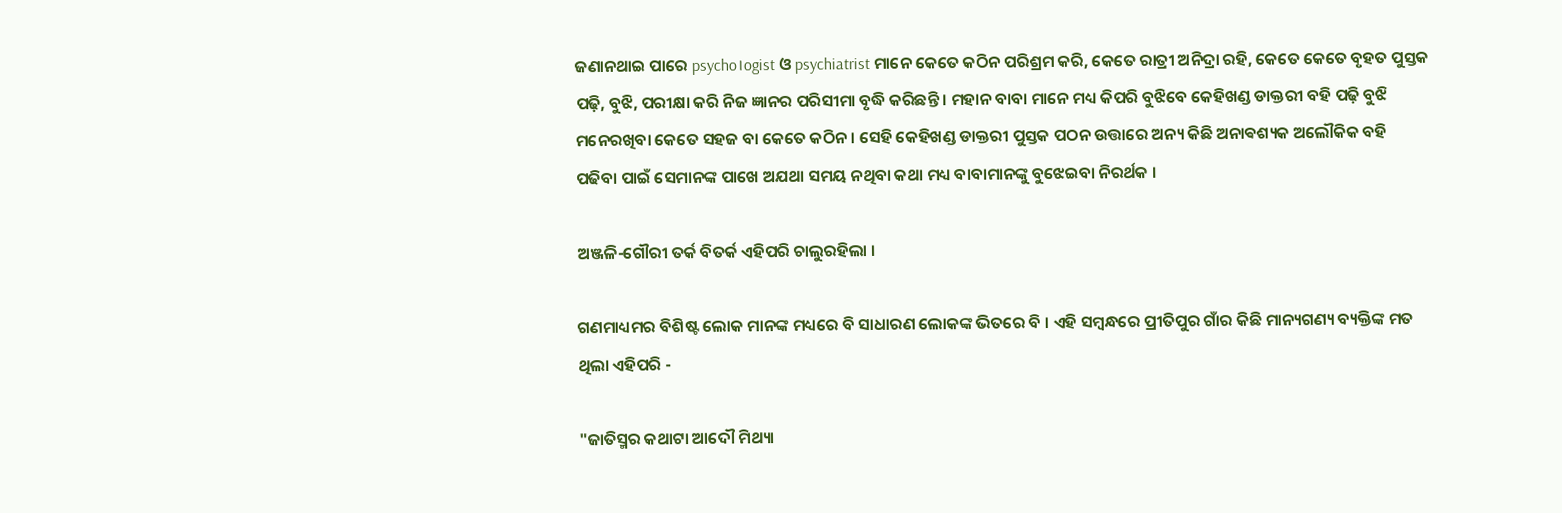ଜଣାନଥାଇ ପାରେ psycho।ogist ଓ psychiatrist ମାନେ କେତେ କଠିନ ପରିଶ୍ରମ କରି, କେତେ ରାତ୍ରୀ ଅନିଦ୍ରା ରହି, କେତେ କେତେ ବୃହତ ପୁସ୍ତକ ପଢ଼ି, ବୁଝି, ପରୀକ୍ଷା କରି ନିଜ ଜ୍ଞାନର ପରିସୀମା ବୃଦ୍ଧି କରିଛନ୍ତି । ମହାନ ବାବା ମାନେ ମଧ୍ୟ କିପରି ବୁଝିବେ କେହିଖଣ୍ଡ ଡାକ୍ତରୀ ବହି ପଢ଼ି ବୁଝି ମନେରଖିବା କେତେ ସହଜ ବା କେତେ କଠିନ । ସେହି କେହିଖଣ୍ଡ ଡାକ୍ତରୀ ପୁସ୍ତକ ପଠନ ଉତ୍ତାରେ ଅନ୍ୟ କିଛି ଅନାଵଶ୍ୟକ ଅଲୌକିକ ବହି ପଢିବା ପାଇଁ ସେମାନଙ୍କ ପାଖେ ଅଯଥା ସମୟ ନଥିବା କଥା ମଧ୍ୟ ବାବାମାନଙ୍କୁ ବୁଝେଇବା ନିରର୍ଥକ ।

ଅଞ୍ଜଳି-ଗୌରୀ ତର୍କ ବିତର୍କ ଏହିପରି ଚାଲୁରହିଲା ।

ଗଣମାଧ୍ୟମର ବିଶିଷ୍ଟ ଲୋକ ମାନଙ୍କ ମଧ୍ୟରେ ବି ସାଧାରଣ ଲୋକଙ୍କ ଭିତରେ ବି । ଏହି ସମ୍ବନ୍ଧରେ ପ୍ରୀତିପୁର ଗାଁର କିଛି ମାନ୍ୟଗଣ୍ୟ ବ୍ୟକ୍ତିଙ୍କ ମତ ଥିଲା ଏହିପରି -

"ଜାତିସ୍ମର କଥାଟା ଆଦୌ ମିଥ୍ୟା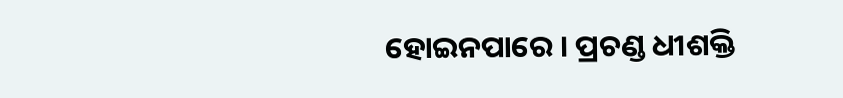ହୋଇନପାରେ । ପ୍ରଚଣ୍ଡ ଧୀଶକ୍ତି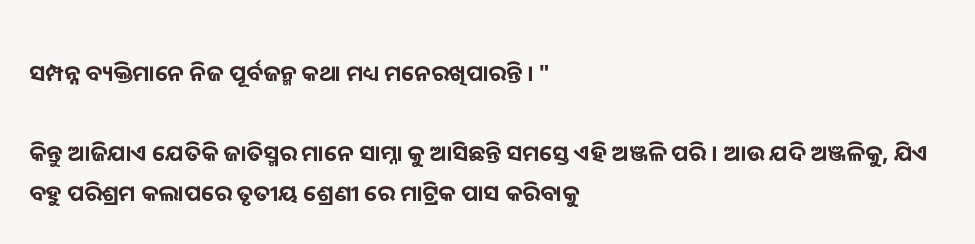ସମ୍ପନ୍ନ ବ୍ୟକ୍ତିମାନେ ନିଜ ପୂର୍ବଜନ୍ମ କଥା ମଧ୍ୟ ମନେରଖିପାରନ୍ତି । "

କିନ୍ତୁ ଆଜିଯାଏ ଯେତିକି ଜାତିସ୍ମର ମାନେ ସାମ୍ନା କୁ ଆସିଛନ୍ତି ସମସ୍ତେ ଏହି ଅଞ୍ଜଳି ପରି । ଆଉ ଯଦି ଅଞ୍ଜଳିକୁ, ଯିଏ ବହୁ ପରିଶ୍ରମ କଲାପରେ ତୃତୀୟ ଶ୍ରେଣୀ ରେ ମାଟ୍ରିକ ପାସ କରିବାକୁ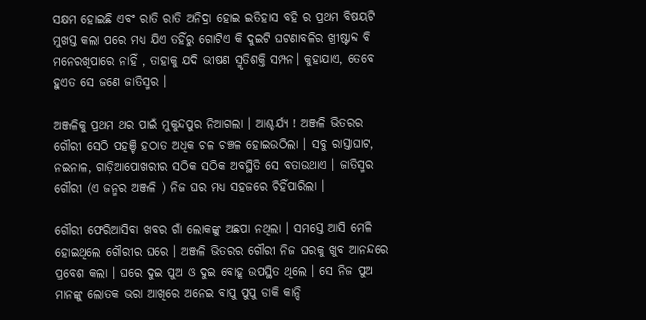ସକ୍ଷମ ହୋଇଛି ଏବଂ ରାତି ରାତି ଅନିଦ୍ରା ହୋଇ ଇତିହାସ ବହି ର ପ୍ରଥମ ବିଷୟଟି ମୁଖସ୍ତ କଲା ପରେ ମଧ୍ୟ ଯିଏ ତହିଁରୁ ଗୋଟିଏ କି ଦୁଇଟି ଘଟଣାବଳିର ଖ୍ରୀଷ୍ଟାବ୍ଦ ବି ମନେରଖିପାରେ ନାହିଁ , ତାହାକୁ ଯଦି ଭୀଷଣ ସ୍ମୃତିଶକ୍ତି ସମ୍ପନ। କୁହାଯାଏ, ତେବେ ହୁଏତ ସେ ଜଣେ ଜାତିସ୍ମର ।

ଅଞ୍ଜଳିକୁ ପ୍ରଥମ ଥର ପାଇଁ ମୁକୁନ୍ଦପୁର ନିଆଗଲା । ଆଶ୍ଚର୍ଯ୍ୟ ! ଅଞ୍ଜଳି ଭିତରର ଗୌରୀ ସେଠି ପହଞ୍ଚି ହଠାତ ଅଧିକ ଚଳ ଚଞ୍ଚଳ ହୋଇଉଠିଲା । ସବୁ ରାସ୍ତାଘାଟ, ନଇନାଳ, ଗାଡ଼ିଆପୋଖରୀର ସଠିକ ସଠିକ ଅବସ୍ଥିତି ସେ ବତାଉଥାଏ । ଜାତିସ୍ମର ଗୌରୀ (ଏ ଜନ୍ମର ଅଞ୍ଜଳି ) ନିଜ ଘର ମଧ୍ୟ ସହଜରେ ଚିହିଁପାରିଲା ।

ଗୌରୀ ଫେରିଆସିବା ଖବର ଗାଁ ଲୋକଙ୍କୁ ଅଛପା ନଥିଲା । ସମସ୍ତେ ଆସି ମେଳି ହୋଇଥିଲେ ଗୌରୀର ଘରେ । ଅଞ୍ଜଳି ଭିତରର ଗୌରୀ ନିଜ ଘରକୁ ଖୁବ ଆନନ୍ଦରେ ପ୍ରବେଶ କଲା । ଘରେ ଦୁଇ ପୁଅ ଓ ଦୁଇ ବୋହୂ ଉପସ୍ଥିତ ଥିଲେ । ସେ ନିଜ ପୁଅ ମାନଙ୍କୁ ଲୋତକ ଭରା ଆଖିରେ ଅନେଇ ବାପୁ ପୁପୁ ଡାକି କାନ୍ଦି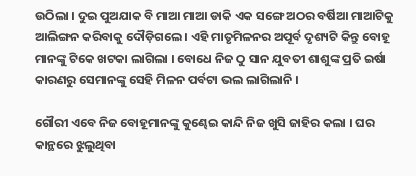ଉଠିଲା । ଦୁଇ ପୁଅଯାକ ବି ମାଆ ମାଆ ଡାକି ଏକ ସଙ୍ଗେ ଅଠର ବର୍ଷିଆ ମାଆଟିକୁ ଆଲିଙ୍ଗନ କରିବାକୁ ଦୌଡ଼ିଗଲେ । ଏହି ମାତୃମିଳନର ଅପୂର୍ବ ଦୃଶ୍ୟଟି କିନ୍ତୁ ବୋହୂ ମାନଙ୍କୁ ଟିକେ ଖଟକା ଲାଗିଲା । ବୋଧେ ନିଜ ଠୁ ସାନ ଯୁବତୀ ଶାଶୁଙ୍କ ପ୍ରତି ଇର୍ଷା କାରଣରୁ ସେମାନଙ୍କୁ ସେହି ମିଳନ ପର୍ବଟା ଭଲ ଲାଗିଲାନି ।

ଗୌରୀ ଏବେ ନିଜ ବୋହୂମାନଙ୍କୁ କୁଣ୍ଢେଇ କାନ୍ଦି ନିଜ ଖୁସି ଜାହିର କଲା । ଘର କାନ୍ଥରେ ଝୁଲୁଥିବା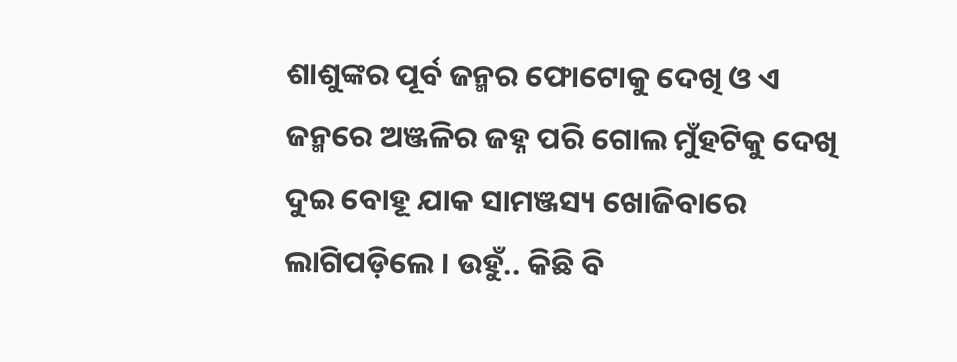ଶାଶୁଙ୍କର ପୂର୍ବ ଜନ୍ମର ଫୋଟୋକୁ ଦେଖି ଓ ଏ ଜନ୍ମରେ ଅଞ୍ଜଳିର ଜହ୍ନ ପରି ଗୋଲ ମୁଁହଟିକୁ ଦେଖି ଦୁଇ ବୋହୂ ଯାକ ସାମଞ୍ଜସ୍ୟ ଖୋଜିବାରେ ଲାଗିପଡ଼ିଲେ । ଉହୁଁ.. କିଛି ବି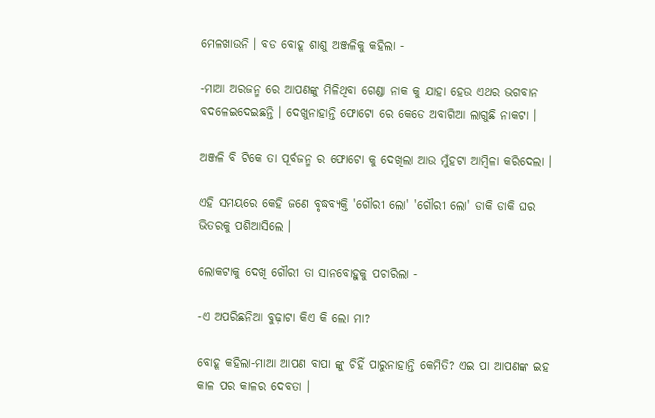ମେଳଖାଉନି । ବଡ ବୋହୂ ଶାଶୁ ଅଞ୍ଜଳିକୁ କହିଲା -

-ମାଆ ଅରଜନ୍ମ ରେ ଆପଣଙ୍କୁ ମିଳିଥିବା ଗେଣ୍ଡା ନାକ କୁ ଯାହା ହେଉ ଏଥର ଭଗବାନ ବଦଳେଇଦେଇଛନ୍ତି । ଦେଖୁନାହାନ୍ତି ଫୋଟୋ ରେ କେଡେ ଅବାଗିଆ ଲାଗୁଛି ନାକଟା ।

ଅଞ୍ଜଳି ବି ଟିକେ ତା ପୂର୍ବଜନ୍ମ ର ଫୋଟୋ କୁ ଦେଖିଲା ଆଉ ମୁଁହଟା ଆମ୍ବିଳା କରିଦେଲା ।

ଏହି ସମୟରେ କେହି ଜଣେ ବୃଦ୍ଧବ୍ୟକ୍ତି 'ଗୌରୀ ଲୋ' 'ଗୌରୀ ଲୋ' ଡାକି ଡାକି ଘର ଭିତରକୁ ପଶିଆସିଲେ ।

ଲୋକଟାକୁ ଦେଖି ଗୌରୀ ତା ସାନବୋହୁକୁ ପଚାରିଲା -

-ଏ ଅପରିଛନିଆ ବୁଢ଼ାଟା କିଏ କି ଲୋ ମା?

ବୋହୂ କହିଲା-ମାଆ ଆପଣ ବାପା ଙ୍କୁ ଚିହିଁ ପାରୁନାହାନ୍ତି କେମିତି? ଏଇ ପା ଆପଣଙ୍କ ଇହ କାଳ ପର କାଳର ଦେବତା ।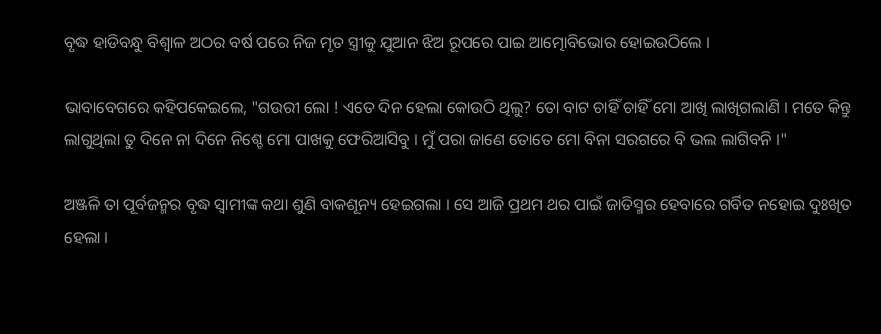ବୃଦ୍ଧ ହାଡିବନ୍ଧୁ ବିଶ୍ୱାଳ ଅଠର ବର୍ଷ ପରେ ନିଜ ମୃତ ସ୍ତ୍ରୀକୁ ଯୁଆନ ଝିଅ ରୂପରେ ପାଇ ଆତ୍ମୋବିଭୋର ହୋଇଉଠିଲେ ।

ଭାବାବେଗରେ କହିପକେଇଲେ, "ଗଉରୀ ଲୋ ! ଏତେ ଦିନ ହେଲା କୋଉଠି ଥିଲୁ? ତୋ ବାଟ ଚାହିଁ ଚାହିଁ ମୋ ଆଖି ଲାଖିଗଲାଣି । ମତେ କିନ୍ତୁ ଲାଗୁଥିଲା ତୁ ଦିନେ ନା ଦିନେ ନିଶ୍ଚେ ମୋ ପାଖକୁ ଫେରିଆସିବୁ । ମୁଁ ପରା ଜାଣେ ତୋତେ ମୋ ବିନା ସରଗରେ ବି ଭଲ ଲାଗିବନି ।"

ଅଞ୍ଜଳି ତା ପୂର୍ବଜନ୍ମର ବୃଦ୍ଧ ସ୍ୱାମୀଙ୍କ କଥା ଶୁଣି ବାକଶୂନ୍ୟ ହେଇଗଲା । ସେ ଆଜି ପ୍ରଥମ ଥର ପାଇଁ ଜାତିସ୍ମର ହେବାରେ ଗର୍ବିତ ନହୋଇ ଦୁଃଖିତ ହେଲା ।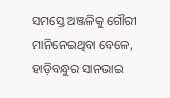ସମସ୍ତେ ଅଞ୍ଜଳିକୁ ଗୌରୀ ମାନିନେଇଥିବା ବେଳେ, ହାଡ଼ିବନ୍ଧୁର ସାନଭାଇ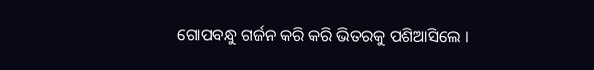ଗୋପବନ୍ଧୁ ଗର୍ଜନ କରି କରି ଭିତରକୁ ପଶିଆସିଲେ ।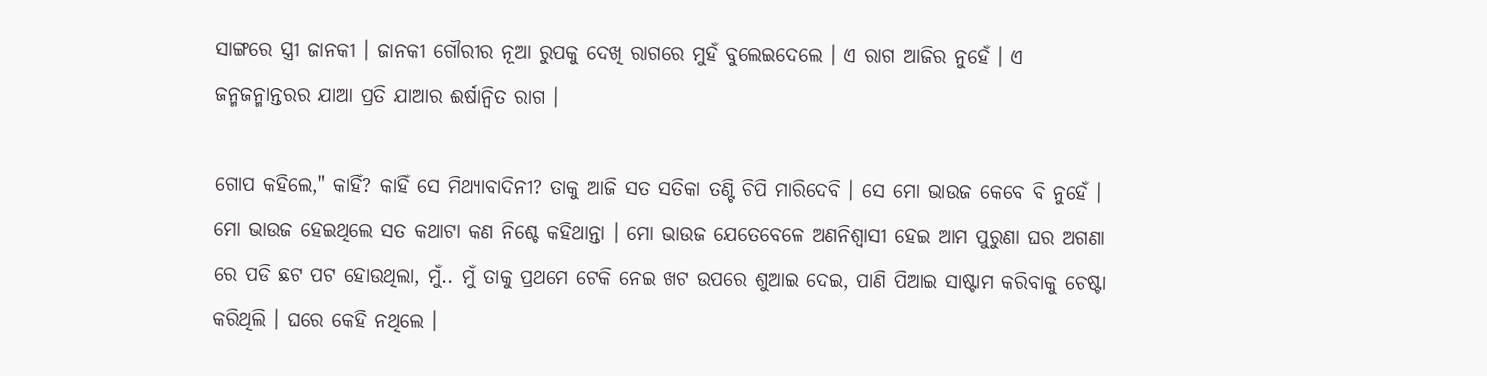ସାଙ୍ଗରେ ସ୍ତ୍ରୀ ଜାନକୀ । ଜାନକୀ ଗୌରୀର ନୂଆ ରୁପକୁ ଦେଖି ରାଗରେ ମୁହଁ ବୁଲେଇଦେଲେ । ଏ ରାଗ ଆଜିର ନୁହେଁ । ଏ ଜନ୍ମଜନ୍ମାନ୍ତରର ଯାଆ ପ୍ରତି ଯାଆର ଈର୍ଷାନ୍ୱିତ ରାଗ ।

ଗୋପ କହିଲେ," କାହିଁ? କାହିଁ ସେ ମିଥ୍ୟାବାଦିନୀ? ତାକୁ ଆଜି ସତ ସତିକା ତଣ୍ଟି ଚିପି ମାରିଦେବି । ସେ ମୋ ଭାଉଜ କେବେ ବି ନୁହେଁ । ମୋ ଭାଉଜ ହେଇଥିଲେ ସତ କଥାଟା କଣ ନିଶ୍ଚେ କହିଥାନ୍ତା । ମୋ ଭାଉଜ ଯେତେବେଳେ ଅଣନିଶ୍ୱାସୀ ହେଇ ଆମ ପୁରୁଣା ଘର ଅଗଣା ରେ ପଡି ଛଟ ପଟ ହୋଉଥିଲା, ମୁଁ.. ମୁଁ ତାକୁ ପ୍ରଥମେ ଟେକି ନେଇ ଖଟ ଉପରେ ଶୁଆଇ ଦେଇ, ପାଣି ପିଆଇ ସାଷ୍ଟାମ କରିବାକୁ ଚେଷ୍ଟା କରିଥିଲି । ଘରେ କେହି ନଥିଲେ ।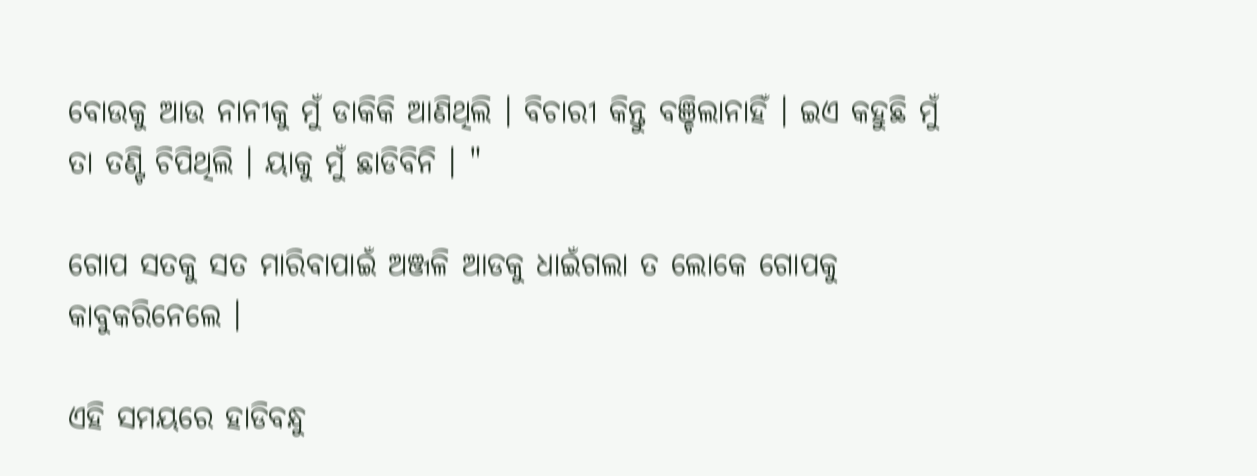ବୋଉକୁ ଆଉ ନାନୀକୁ ମୁଁ ଡାକିକି ଆଣିଥିଲି । ବିଚାରୀ କିନ୍ତୁ ବଞ୍ଚିଲାନାହିଁ । ଇଏ କହୁଛି ମୁଁ ତା ତଣ୍ଟି ଚିପିଥିଲି । ୟାକୁ ମୁଁ ଛାଡିବିନି । "

ଗୋପ ସତକୁ ସତ ମାରିବାପାଇଁ ଅଞ୍ଜଳି ଆଡକୁ ଧାଇଁଗଲା ତ ଲୋକେ ଗୋପକୁ କାବୁକରିନେଲେ ।

ଏହି ସମୟରେ ହାଡିବନ୍ଧୁ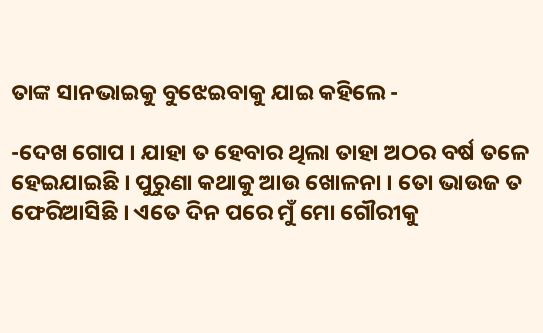ତାଙ୍କ ସାନଭାଇକୁ ବୁଝେଇବାକୁ ଯାଇ କହିଲେ -

-ଦେଖ ଗୋପ । ଯାହା ତ ହେବାର ଥିଲା ତାହା ଅଠର ବର୍ଷ ତଳେ ହେଇଯାଇଛି । ପୁରୁଣା କଥାକୁ ଆଉ ଖୋଳନା । ତୋ ଭାଉଜ ତ ଫେରିଆସିଛି । ଏତେ ଦିନ ପରେ ମୁଁ ମୋ ଗୌରୀକୁ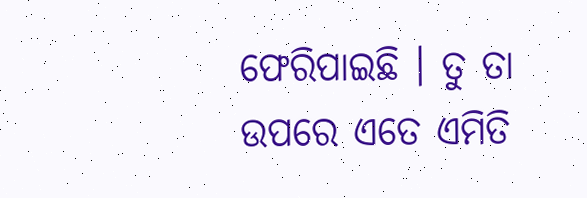ଫେରିପାଇଛି । ତୁ ତା ଉପରେ ଏତେ ଏମିତି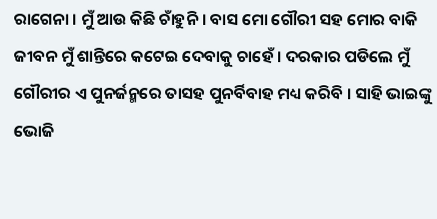ରାଗେନା । ମୁଁ ଆଉ କିଛି ଚାଁହୁନି । ବାସ ମୋ ଗୌରୀ ସହ ମୋର ବାକି ଜୀବନ ମୁଁ ଶାନ୍ତିରେ କଟେଇ ଦେବାକୁ ଚାହେଁ । ଦରକାର ପଡିଲେ ମୁଁ ଗୌରୀର ଏ ପୁନର୍ଜନ୍ମରେ ତାସହ ପୁନର୍ବିବାହ ମଧ୍ୟ କରିବି । ସାହି ଭାଇଙ୍କୁ ଭୋଜି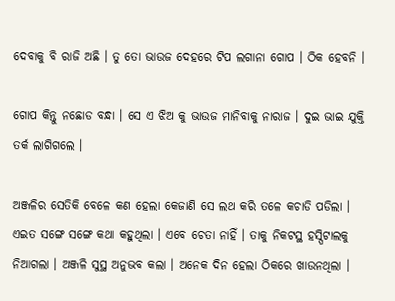ଦେବାକୁ ବି ରାଜି ଅଛି । ତୁ ତୋ ଭାଉଜ ଦେହରେ ଟିପ ଲଗାନା ଗୋପ । ଠିକ ହେବନି ।

ଗୋପ କିନ୍ତୁ ନଛୋଡ ବନ୍ଧା । ସେ ଏ ଝିଅ କୁ ଭାଉଜ ମାନିବାକୁ ନାରାଜ । ଦୁଇ ଭାଇ ଯୁକ୍ତି ତର୍କ ଲାଗିଗଲେ ।

ଅଞ୍ଜଳିର ସେତିକି ବେଳେ କଣ ହେଲା କେଜାଣି ସେ ଲଥ କରି ତଳେ କଚାଡି ପଡିଲା । ଏଇତ ସଙ୍ଗେ ସଙ୍ଗେ କଥା କହୁଥିଲା । ଏବେ ଚେତା ନାହିଁ । ତାକୁ ନିକଟସ୍ଥ ହସ୍ପିଟାଲକୁ ନିଆଗଲା । ଅଞ୍ଜଳି ସୁସ୍ଥ ଅନୁଭବ କଲା । ଅନେକ ଦିନ ହେଲା ଠିକରେ ଖାଉନଥିଲା ।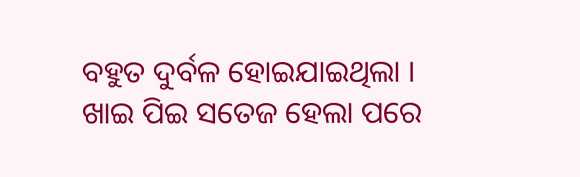ବହୁତ ଦୁର୍ବଳ ହୋଇଯାଇଥିଲା । ଖାଇ ପିଇ ସତେଜ ହେଲା ପରେ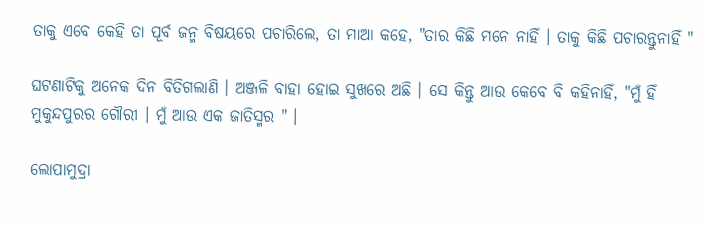ତାକୁ ଏବେ କେହି ତା ପୂର୍ବ ଜନ୍ମ ବିଷୟରେ ପଚାରିଲେ, ତା ମାଆ କହେ, "ତାର କିଛି ମନେ ନାହିଁ । ତାକୁ କିଛି ପଚାରନ୍ତୁନାହିଁ "

ଘଟଣାଟିକୁ ଅନେକ ଦିନ ବିତିଗଲାଣି । ଅଞ୍ଜଳି ବାହା ହୋଇ ସୁଖରେ ଅଛି । ସେ କିନ୍ତୁ ଆଉ କେବେ ବି କହିନାହିଁ, "ମୁଁ ହିଁ ମୁକୁନ୍ଦପୁରର ଗୌରୀ । ମୁଁ ଆଉ ଏକ ଜାତିସ୍ମର " ।

ଲୋପାମୁଦ୍ରା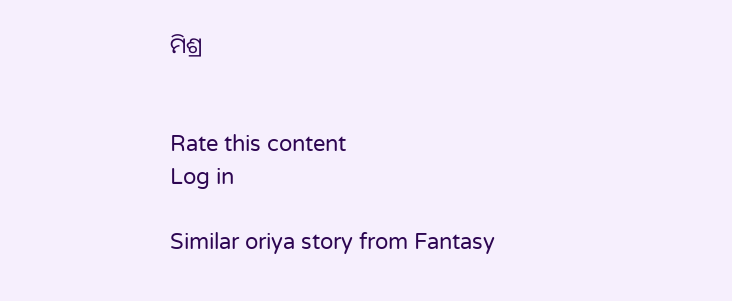ମିଶ୍ର


Rate this content
Log in

Similar oriya story from Fantasy